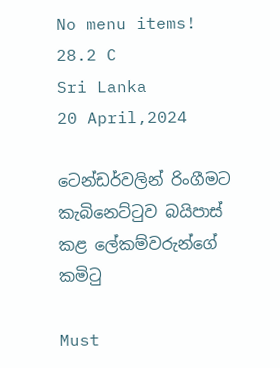No menu items!
28.2 C
Sri Lanka
20 April,2024

ටෙන්ඩර්වලින් රිංගීමට කැබිනෙට්ටුව බයිපාස් කළ ලේකම්වරුන්ගේ කමිටු

Must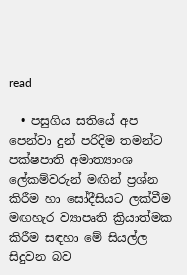read

  • පසුගිය සතියේ අප පෙන්වා දුන් පරිදිම තමන්ට පක්ෂපාති අමාත්‍යාංශ ලේකම්වරුන් මඟින් ප්‍රශ්න කිරීම හා සෝදීසියට ලක්වීම මඟහැර ව්‍යාපෘති ක්‍රියාත්මක කිරීම සඳහා මේ සියල්ල සිදුවන බව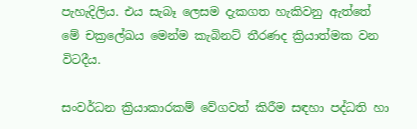පැහැදිලිය. එය සැබෑ ලෙසම දැකගත හැකිවනු ඇත්තේ මේ චක්‍රලේඛය මෙන්ම කැබිනට් තීරණද ක්‍රියාත්මක වන විටදීය.

සංවර්ධන ක්‍රියාකාරකම් වේගවත් කිරීම සඳහා පද්ධති හා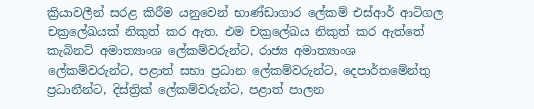ක්‍රියාවලීන් සරළ කිරීම යනුවෙන් භාණ්ඩාගාර ලේකම් එස්ආර් ආටිගල චක්‍රලේඛයක් නිකුත් කර ඇත. එම චක්‍රලේඛය නිකුත් කර ඇත්තේ කැබිනට් අමාත්‍යාංශ ලේකම්වරුන්ට, රාජ්‍ය අමාත්‍යාංශ ලේකම්වරුන්ට, පළාත් සභා ප්‍රධාන ලේකම්වරුන්ට, දෙපාර්තමේන්තු ප්‍රධානීන්ට, දිස්ත්‍රික් ලේකම්වරුන්ට, පළාත් පාලන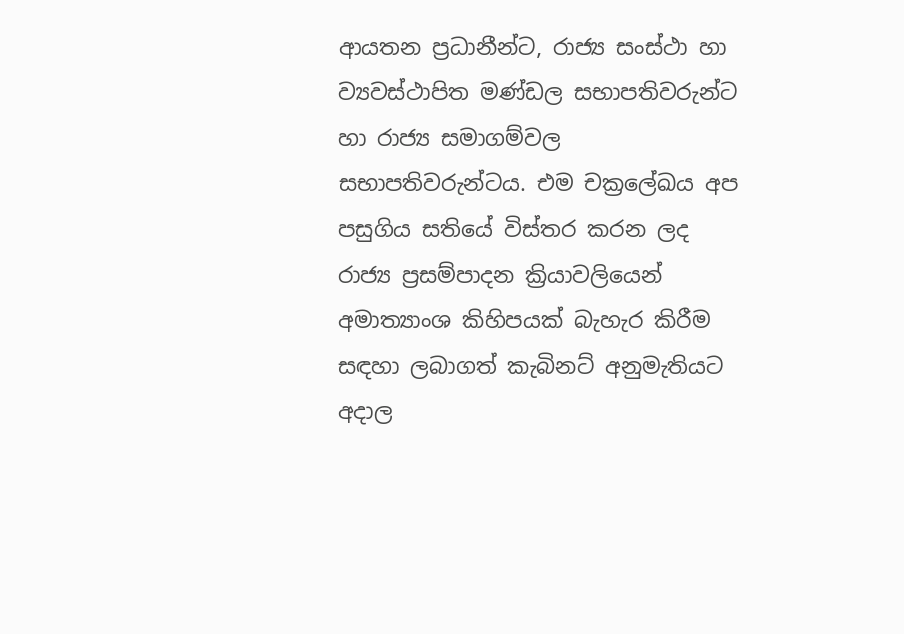ආයතන ප්‍රධානීන්ට, රාජ්‍ය සංස්ථා හා ව්‍යවස්ථාපිත මණ්ඩල සභාපතිවරුන්ට හා රාජ්‍ය සමාගම්වල සභාපතිවරුන්ටය. එම චක්‍රලේඛය අප පසුගිය සතියේ විස්තර කරන ලද රාජ්‍ය ප්‍රසම්පාදන ක්‍රියාවලියෙන් අමාත්‍යාංශ කිහිපයක් බැහැර කිරීම සඳහා ලබාගත් කැබිනට් අනුමැතියට අදාල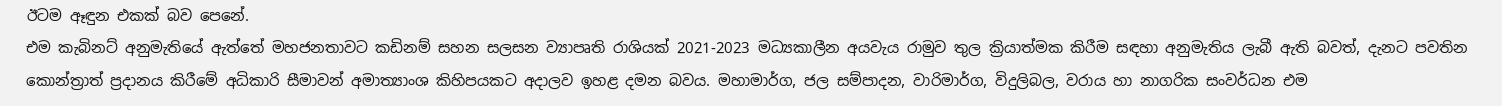ඊටම ඈඳුන එකක් බව පෙනේ.
එම කැබිනට් අනුමැතියේ ඇත්තේ මහජනතාවට කඩිනම් සහන සලසන ව්‍යාපෘති රාශියක් 2021-2023 මධ්‍යකාලීන අයවැය රාමුව තුල ක්‍රියාත්මක කිරීම සඳහා අනුමැතිය ලැබී ඇති බවත්, දැනට පවතින කොන්ත්‍රාත් ප්‍රදානය කිරීමේ අධිකාරි සීමාවන් අමාත්‍යාංශ කිහිපයකට අදාලව ඉහළ දමන බවය. මහාමාර්ග, ජල සම්පාදන, වාරිමාර්ග, විදුලිබල, වරාය හා නාගරික සංවර්ධන එම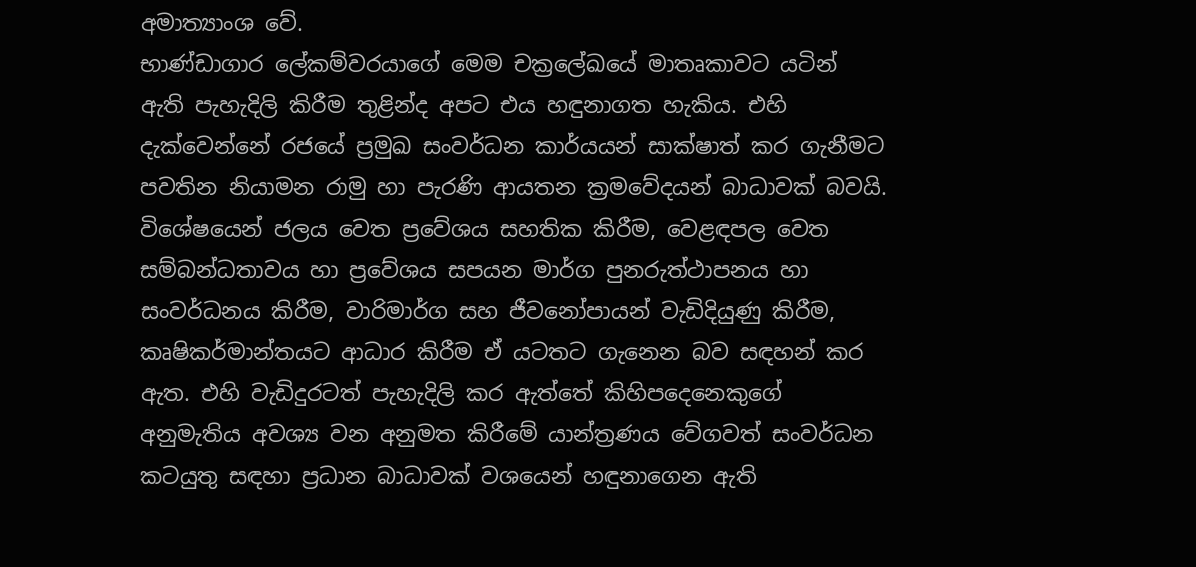අමාත්‍යාංශ වේ.
භාණ්ඩාගාර ලේකම්වරයාගේ මෙම චක්‍රලේඛයේ මාතෘකාවට යටින් ඇති පැහැදිලි කිරීම තුළින්ද අපට එය හඳුනාගත හැකිය. එහි දැක්වෙන්නේ රජයේ ප්‍රමුඛ සංවර්ධන කාර්යයන් සාක්ෂාත් කර ගැනීමට පවතින නියාමන රාමු හා පැරණි ආයතන ක්‍රමවේදයන් බාධාවක් බවයි. විශේෂයෙන් ජලය වෙත ප්‍රවේශය සහතික කිරීම, වෙළඳපල වෙත සම්බන්ධතාවය හා ප්‍රවේශය සපයන මාර්ග පුනරුත්ථාපනය හා සංවර්ධනය කිරීම, වාරිමාර්ග සහ ජීවනෝපායන් වැඩිදියුණු කිරීම, කෘෂිකර්මාන්තයට ආධාර කිරීම ඒ යටතට ගැනෙන බව සඳහන් කර ඇත. එහි වැඩිදුරටත් පැහැදිලි කර ඇත්තේ කිහිපදෙනෙකුගේ අනුමැතිය අවශ්‍ය වන අනුමත කිරීමේ යාන්ත්‍රණය වේගවත් සංවර්ධන කටයුතු සඳහා ප්‍රධාන බාධාවක් වශයෙන් හඳුනාගෙන ඇති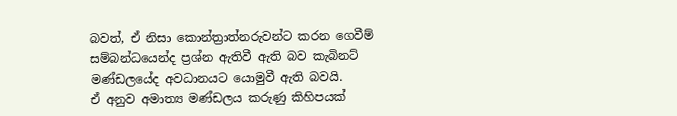බවත්, ඒ නිසා කොන්ත්‍රාත්නරුවන්ට කරන ගෙවීම් සම්බන්ධයෙන්ද ප්‍රශ්න ඇතිවී ඇති බව කැබිනට් මණ්ඩලයේද අවධානයට යොමුවී ඇති බවයි.
ඒ අනුව අමාත්‍ය මණ්ඩලය කරුණු කිහිපයක්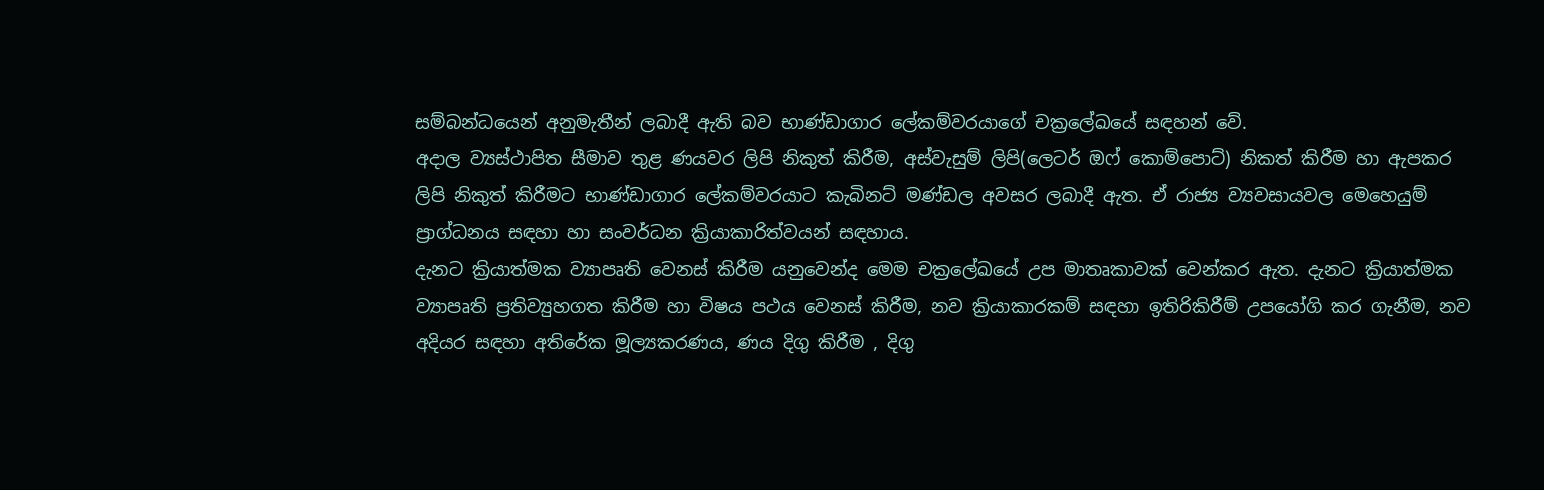සම්බන්ධයෙන් අනුමැතීන් ලබාදී ඇති බව භාණ්ඩාගාර ලේකම්වරයාගේ චක්‍රලේඛයේ සඳහන් වේ.
අදාල ව්‍යස්ථාපිත සීමාව තුළ ණයවර ලිපි නිකුත් කිරීම, අස්වැසුම් ලිපි(ලෙටර් ඔෆ් කොම්පොට්) නිකත් කිරීම හා ඇපකර ලිපි නිකුත් කිරීමට භාණ්ඩාගාර ලේකම්වරයාට කැබිනට් මණ්ඩල අවසර ලබාදී ඇත. ඒ රාජ්‍ය ව්‍යවසායවල මෙහෙයුම් ප්‍රාග්ධනය සඳහා හා සංවර්ධන ක්‍රියාකාරිත්වයන් සඳහාය.
දැනට ක්‍රියාත්මක ව්‍යාපෘති වෙනස් කිරීම යනුවෙන්ද මෙම චක්‍රලේඛයේ උප මාතෘකාවක් වෙන්කර ඇත. දැනට ක්‍රියාත්මක ව්‍යාපෘති ප්‍රතිව්‍යුහගත කිරීම හා විෂය පථය වෙනස් කිරීම, නව ක්‍රියාකාරකම් සඳහා ඉතිරිකිරීම් උපයෝගි කර ගැනීම, නව අදියර සඳහා අතිරේක මූල්‍යකරණය, ණය දිගු කිරීම , දිගු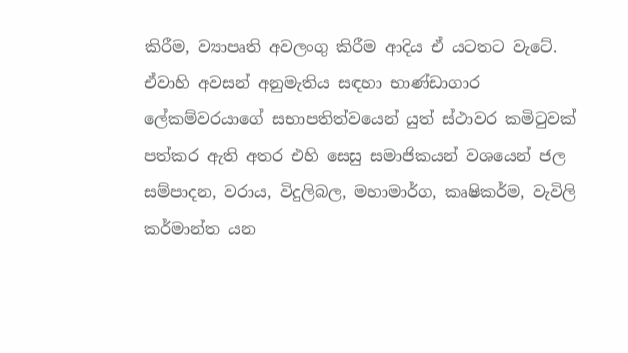කිරීම, ව්‍යාපෘති අවලංගු කිරීම ආදිය ඒ යටතට වැටේ.
ඒවාහි අවසන් අනුමැතිය සඳහා භාණ්ඩාගාර ලේකම්වරයාගේ සභාපතිත්වයෙන් යුත් ස්ථාවර කමිටුවක් පත්කර ඇති අතර එහි සෙසු සමාජිකයන් වශයෙන් ජල සම්පාදන, වරාය, විදුලිබල, මහාමාර්ග, කෘෂිකර්ම, වැවිලි කර්මාන්ත යන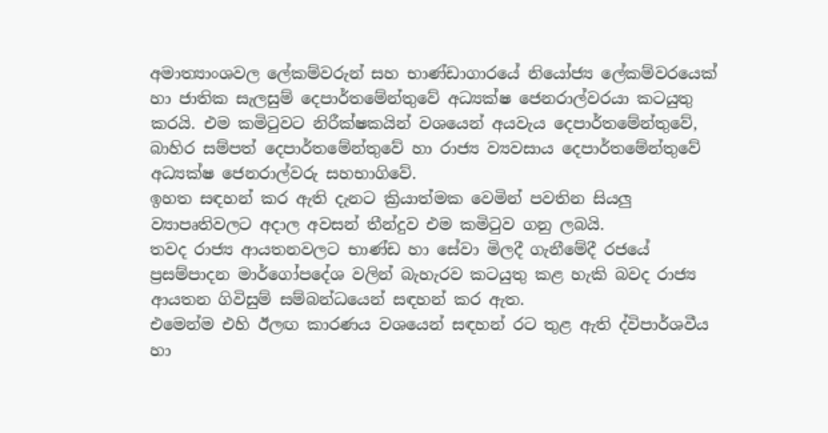අමාත්‍යාංශවල ලේකම්වරුන් සහ භාණ්ඩාගාරයේ නියෝජ්‍ය ලේකම්වරයෙක් හා ජාතික සැලසුම් දෙපාර්තමේන්තුවේ අධ්‍යක්ෂ ජෙනරාල්වරයා කටයුතු කරයි. එම කමිටුවට නිරීක්ෂකයින් වශයෙන් අයවැය දෙපාර්තමේන්තුවේ, බාහිර සම්පත් දෙපාර්තමේන්තුවේ හා රාජ්‍ය ව්‍යවසාය දෙපාර්තමේන්තුවේ අධ්‍යක්ෂ ජෙනරාල්වරු සහභාගිවේ.
ඉහත සඳහන් කර ඇති දැනට ක්‍රියාත්මක වෙමින් පවතින සියලු ව්‍යාපෘතිවලට අදාල අවසන් තීන්දුව එම කමිටුව ගනු ලබයි.
තවද රාජ්‍ය ආයතනවලට භාණ්ඩ හා සේවා මිලදී ගැනීමේදී රජයේ ප්‍රසම්පාදන මාර්ගෝපදේශ වලින් බැහැරව කටයුතු කළ හැකි බවද රාජ්‍ය ආයතන ගිවිසුම් සම්බන්ධයෙන් සඳහන් කර ඇත.
එමෙන්ම එහි ඊලඟ කාරණය වශයෙන් සඳහන් රට තුළ ඇති ද්විපාර්ශවීය හා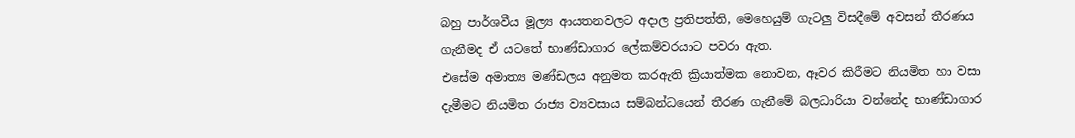බහු පාර්ශවීය මූල්‍ය ආයතනවලට අදාල ප්‍රතිපත්ති, මෙහෙයුම් ගැටලු විසදීමේ අවසන් තීරණය ගැනීමද ඒ යටතේ භාණ්ඩාගාර ලේකම්වරයාට පවරා ඇත.
එසේම අමාත්‍ය මණ්ඩලය අනුමත කරඇති ක්‍රියාත්මක නොවන, ඈවර කිරීමට නියමිත හා වසා දැමීමට නියමිත රාජ්‍ය ව්‍යවසාය සම්බන්ධයෙන් තීරණ ගැනීමේ බලධාරියා වන්නේද භාණ්ඩාගාර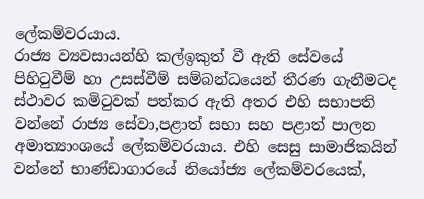ලේකම්වරයාය.
රාජ්‍ය ව්‍යවසායන්හි කල්ඉකුත් වී ඇති සේවයේ පිහිටුවීම් හා උසස්වීම් සම්බන්ධයෙන් තීරණ ගැනීමටද ස්ථාවර කමිටුවක් පත්කර ඇති අතර එහි සභාපති වන්නේ රාජ්‍ය සේවා,පළාත් සභා සහ පළාත් පාලන අමාත්‍යාංශයේ ලේකම්වරයාය. එහි සෙසු සාමාජිකයින් වන්නේ භාණ්ඩාගාරයේ නියෝජ්‍ය ලේකම්වරයෙක්,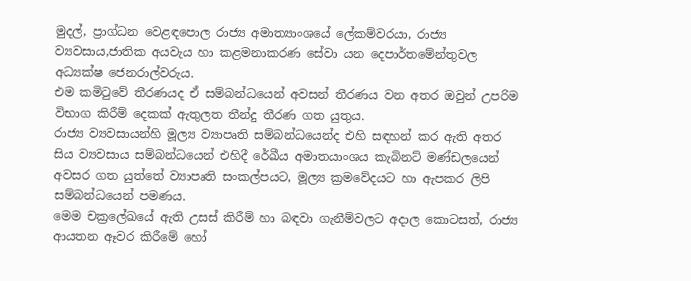මුදල්, ප්‍රාග්ධන වෙළඳපොල රාජ්‍ය අමාත්‍යාංශයේ ලේකම්වරයා, රාජ්‍ය ව්‍යවසාය,ජාතික අයවැය හා කළමනාකරණ සේවා යන දෙපාර්තමේන්තුවල අධ්‍යක්ෂ ජෙනරාල්වරුය.
එම කමිටුවේ තීරණයද ඒ සම්බන්ධයෙන් අවසන් තීරණය වන අතර ඔවුන් උපරිම විභාග කිරීම් දෙකක් ඇතුලත තීන්දු තීරණ ගත යුතුය.
රාජ්‍ය ව්‍යවසායන්හි මූල්‍ය ව්‍යාපෘති සම්බන්ධයෙන්ද එහි සඳහන් කර ඇති අතර සිය ව්‍යවසාය සම්බන්ධයෙන් එහිදී රේඛීය අමාතයාංශය කැබිනට් මණ්ඩලයෙන් අවසර ගත යුත්තේ ව්‍යාපෘති සංකල්පයට, මූල්‍ය ක්‍රමවේදයට හා ඇපකර ලිපි සම්බන්ධයෙන් පමණය.
මෙම චක්‍රලේඛයේ ඇති උසස් කිරීම් හා බඳවා ගැනීම්වලට අදාල කොටසත්, රාජ්‍ය ආයතන ඈවර කිරීමේ හෝ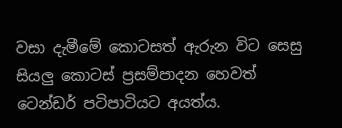වසා දැමීමේ කොටසත් ඇරුන විට සෙසු සියලු කොටස් ප්‍රසම්පාදන හෙවත් ටෙන්ඩර් පටිපාටියට අයත්ය.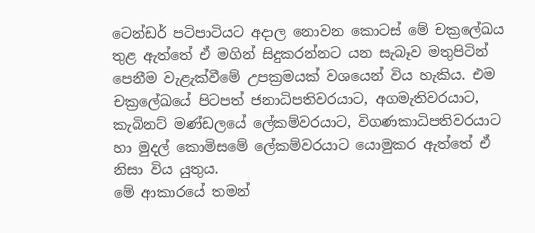ටෙන්ඩර් පටිපාටියට අදාල නොවන කොටස් මේ චක්‍රලේඛය තුළ ඇත්තේ ඒ මගින් සිදුකරන්නට යන සැබෑව මතුපිටින් පෙනීම වැළැක්වීමේ උපක්‍රමයක් වශයෙන් විය හැකිය. එම චක්‍රලේඛයේ පිටපත් ජනාධිපතිවරයාට, අගමැතිවරයාට, කැබිනට් මණ්ඩලයේ ලේකම්වරයාට, විගණකාධිපතිවරයාට හා මුදල් කොමිසමේ ලේකම්වරයාට යොමුකර ඇත්තේ ඒ නිසා විය යුතුය.
මේ ආකාරයේ තමන්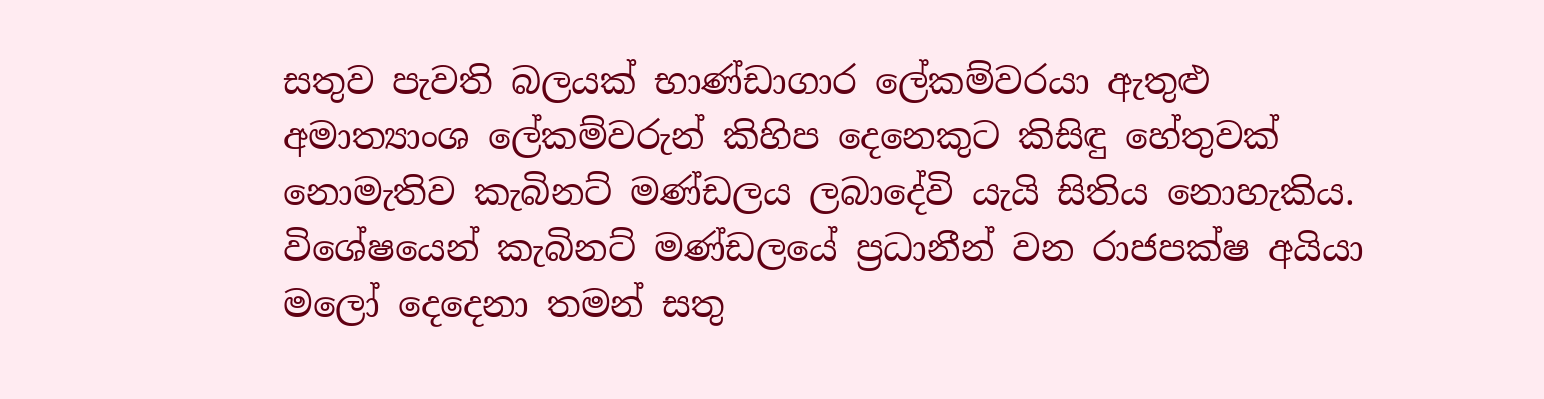සතුව පැවති බලයක් භාණ්ඩාගාර ලේකම්වරයා ඇතුළු අමාත්‍යාංශ ලේකම්වරුන් කිහිප දෙනෙකුට කිසිඳු හේතුවක් නොමැතිව කැබිනට් මණ්ඩලය ලබාදේවි යැයි සිතිය නොහැකිය. විශේෂයෙන් කැබිනට් මණ්ඩලයේ ප්‍රධානීන් වන රාජපක්ෂ අයියා මලෝ දෙදෙනා තමන් සතු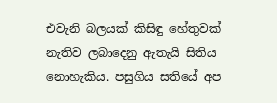එවැනි බලයක් කිසිඳු හේතුවක් නැතිව ලබාදෙනු ඇතැයි සිතිය නොහැකිය. පසුගිය සතියේ අප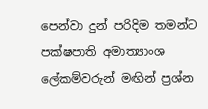පෙන්වා දුන් පරිදිම තමන්ට පක්ෂපාති අමාත්‍යාංශ ලේකම්වරුන් මඟින් ප්‍රශ්න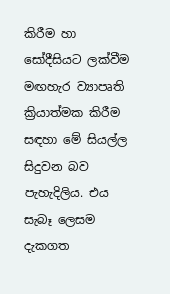කිරීම හා සෝදීසියට ලක්වීම මඟහැර ව්‍යාපෘති ක්‍රියාත්මක කිරීම සඳහා මේ සියල්ල සිදුවන බව පැහැදිලිය. එය සැබෑ ලෙසම දැකගත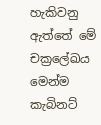හැකිවනු ඇත්තේ මේ චක්‍රලේඛය මෙන්ම කැබිනට්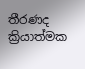තීරණද ක්‍රියාත්මක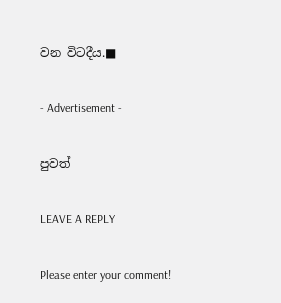වන විටදීය.■

- Advertisement -

පුවත්

LEAVE A REPLY

Please enter your comment!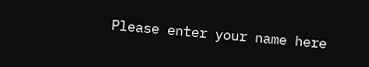Please enter your name here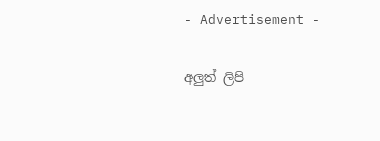- Advertisement -

අලුත් ලිපි